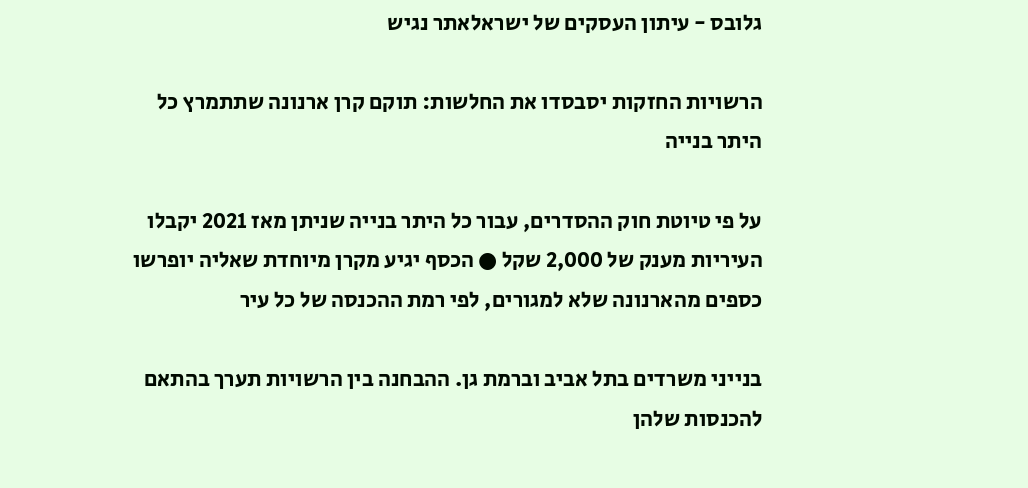גלובס - עיתון העסקים של ישראלאתר נגיש

הרשויות החזקות יסבסדו את החלשות: תוקם קרן ארנונה שתתמרץ כל היתר בנייה

על פי טיוטת חוק ההסדרים, עבור כל היתר בנייה שניתן מאז 2021 יקבלו העיריות מענק של 2,000 שקל ● הכסף יגיע מקרן מיוחדת שאליה יופרשו כספים מהארנונה שלא למגורים, לפי רמת ההכנסה של כל עיר

בנייני משרדים בתל אביב וברמת גן. ההבחנה בין הרשויות תערך בהתאם להכנסות שלהן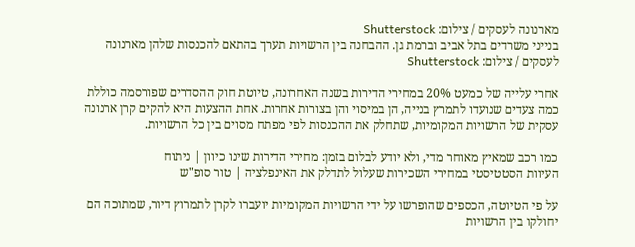מארנונה לעסקים / צילום: Shutterstock
בנייני משרדים בתל אביב וברמת גן. ההבחנה בין הרשויות תערך בהתאם להכנסות שלהן מארנונה לעסקים / צילום: Shutterstock

אחרי עלייה של כמעט 20% במחירי הדירות בשנה האחרונה, טיוטת חוק ההסדרים שפורסמה כוללת כמה צעדים שנועדו לתמרץ בנייה, הן במיסוי והן בצורות אחרות. אחת ההצעות היא להקים קרן ארנונה עסקית של הרשויות המקומיות, שתחלק את ההכנסות לפי מפתח מסוים בין כל הרשויות.

כמו רכב שמאיץ מאוחר מדי, ולא יודע לבלום בזמן: מחירי הדירות שינו כיוון | ניתוח
העיוות הסטטיסטי במחירי השכירות שעלול לתדלק את האינפלציה | טור סופ"ש

על פי הטיוטה, הכספים שהופרשו על ידי הרשויות המקומיות יועברו לקרן לתמרוץ דיור, שמתוכה הם יחולקו בין הרשויות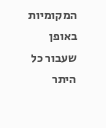המקומיות באופן שעבור כל היתר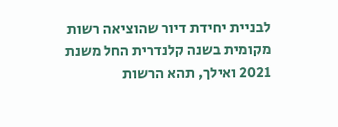לבניית יחידת דיור שהוציאה רשות מקומית בשנה קלנדרית החל משנת 2021 ואילך, תהא הרשות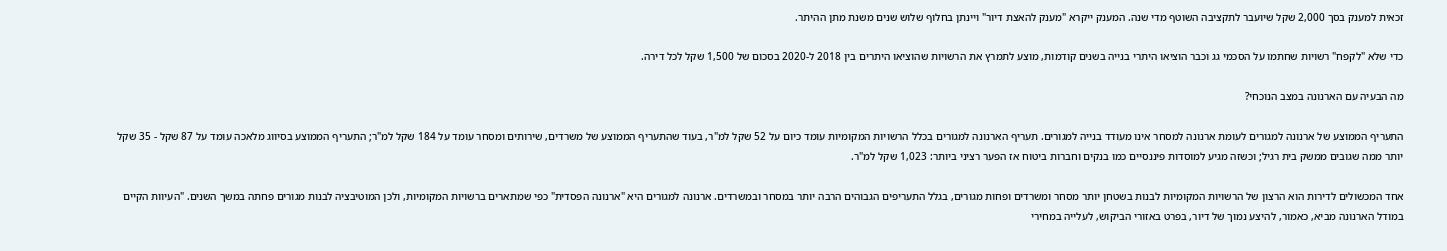זכאית למענק בסך 2,000 שקל שיועבר לתקציבה השוטף מדי שנה. המענק ייקרא "מענק להאצת דיור" ויינתן בחלוף שלוש שנים משנת מתן ההיתר.

כדי שלא "לקפח" רשויות שחתמו על הסכמי גג וכבר הוציאו היתרי בנייה בשנים קודמות, מוצע לתמרץ את הרשויות שהוציאו היתרים בין 2018 ל-2020 בסכום של 1,500 שקל לכל דירה.

מה הבעיה עם הארנונה במצב הנוכחי?

התעריף הממוצע של ארנונה למגורים לעומת ארנונה למסחר אינו מעודד בנייה למגורים. תעריף הארנונה למגורים בכלל הרשויות המקומיות עומד כיום על 52 שקל למ"ר, בעוד שהתעריף הממוצע של משרדים, שירותים ומסחר עומד על 184 שקל למ"ר; התעריף הממוצע בסיווג מלאכה עומד על 87 שקל - 35 שקל יותר ממה שגובים ממשק בית רגיל; וכשזה מגיע למוסדות פיננסיים כמו בנקים וחברות ביטוח אז הפער רציני ביותר: 1,023 שקל למ"ר.

אחד המכשולים לדירות הוא הרצון של הרשויות המקומיות לבנות בשטחן יותר מסחר ומשרדים ופחות מגורים, בגלל התעריפים הגבוהים הרבה יותר במסחר ובמשרדים. ארנונה למגורים היא "ארנונה הפסדית" כפי שמתארים ברשויות המקומיות, ולכן המוטיבציה לבנות מגורים פחתה במשך השנים. "העיוות הקיים במודל הארנונה מביא, כאמור, להיצע נמוך של דיור, בפרט באזורי הביקוש, לעלייה במחירי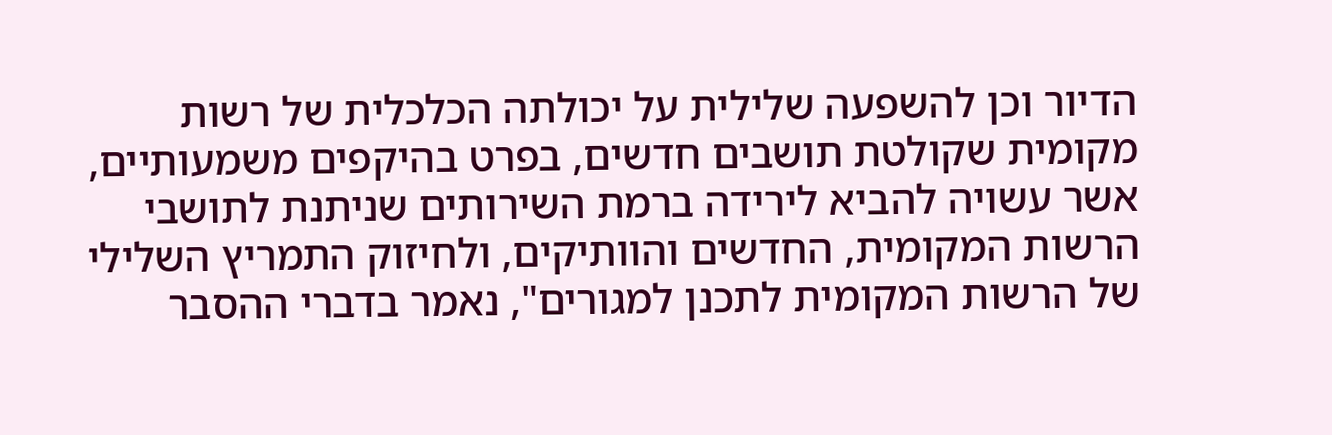הדיור וכן להשפעה שלילית על יכולתה הכלכלית של רשות מקומית שקולטת תושבים חדשים, בפרט בהיקפים משמעותיים, אשר עשויה להביא לירידה ברמת השירותים שניתנת לתושבי הרשות המקומית, החדשים והוותיקים, ולחיזוק התמריץ השלילי של הרשות המקומית לתכנן למגורים", נאמר בדברי ההסבר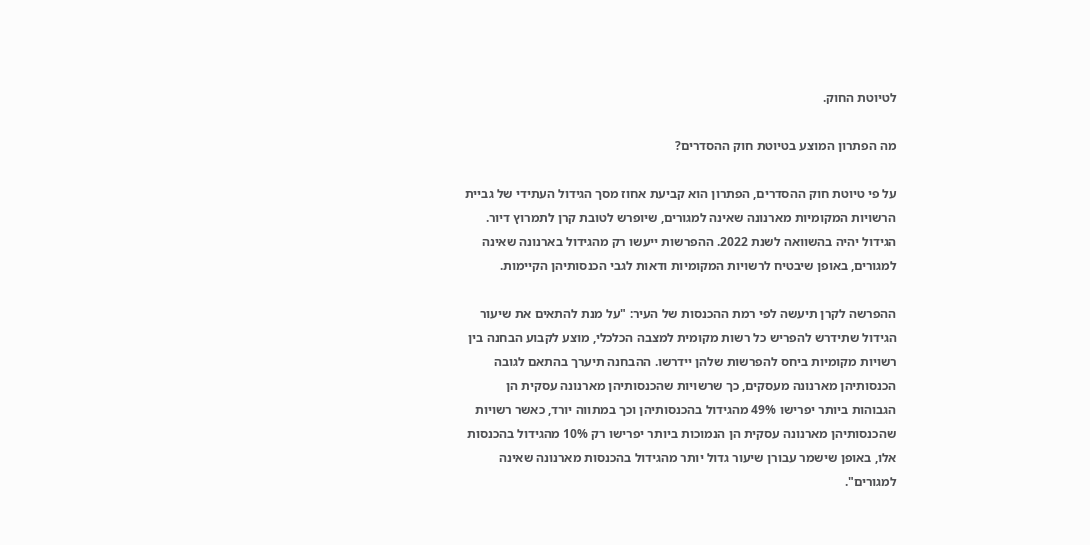לטיוטת החוק.

מה הפתרון המוצע בטיוטת חוק ההסדרים?

על פי טיוטת חוק ההסדרים, הפתרון הוא קביעת אחוז מסך הגידול העתידי של גביית הרשויות המקומיות מארנונה שאינה למגורים, שיופרש לטובת קרן לתמרוץ דיור. הגידול יהיה בהשוואה לשנת 2022. ההפרשות ייעשו רק מהגידול בארנונה שאינה למגורים, באופן שיבטיח לרשויות המקומיות ודאות לגבי הכנסותיהן הקיימות.

ההפרשה לקרן תיעשה לפי רמת ההכנסות של העיר: "על מנת להתאים את שיעור הגידול שתידרש להפריש כל רשות מקומית למצבה הכלכלי, מוצע לקבוע הבחנה בין רשויות מקומיות ביחס להפרשות שלהן יידרשו. ההבחנה תיערך בהתאם לגובה הכנסותיהן מארנונה מעסקים, כך שרשויות שהכנסותיהן מארנונה עסקית הן הגבוהות ביותר יפרישו 49% מהגידול בהכנסותיהן וכך במתווה יורד, כאשר רשויות שהכנסותיהן מארנונה עסקית הן הנמוכות ביותר יפרישו רק 10% מהגידול בהכנסות אלו, באופן שישמר עבורן שיעור גדול יותר מהגידול בהכנסות מארנונה שאינה למגורים".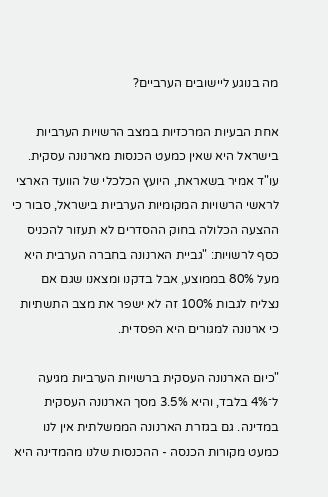מה בנוגע ליישובים הערביים?

אחת הבעיות המרכזיות במצב הרשויות הערביות בישראל היא שאין כמעט הכנסות מארנונה עסקית. עו"ד אמיר בשאראת, היועץ הכלכלי של הוועד הארצי לראשי הרשויות המקומיות הערביות בישראל, סבור כי ההצעה הכלולה בחוק ההסדרים לא תעזור להכניס כסף לרשויות: "גביית הארנונה בחברה הערבית היא מעל 80% בממוצע, אבל בדקנו ומצאנו שגם אם נצליח לגבות 100% זה לא ישפר את מצב התשתיות כי ארנונה למגורים היא הפסדית.

"כיום הארנונה העסקית ברשויות הערביות מגיעה ל־4% בלבד, והיא 3.5% מסך הארנונה העסקית במדינה. גם בגזרת הארנונה הממשלתית אין לנו כמעט מקורות הכנסה - ההכנסות שלנו מהמדינה היא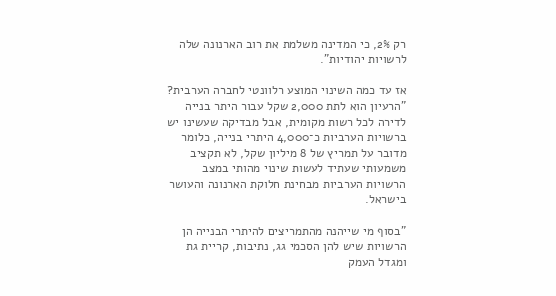רק 2%, כי המדינה משלמת את רוב הארנונה שלה לרשויות יהודיות".

אז עד כמה השינוי המוצע רלוונטי לחברה הערבית?
"הרעיון הוא לתת 2,000 שקל עבור היתר בנייה לדירה לכל רשות מקומית, אבל מבדיקה שעשינו יש ברשויות הערביות כ־4,000 היתרי בנייה, כלומר מדובר על תמריץ של 8 מיליון שקל, לא תקציב משמעותי שעתיד לעשות שינוי מהותי במצב הרשויות הערביות מבחינת חלוקת הארנונה והעושר בישראל.

"בסוף מי שייהנה מהתמריצים להיתרי הבנייה הן הרשויות שיש להן הסכמי גג, נתיבות, קריית גת ומגדל העמק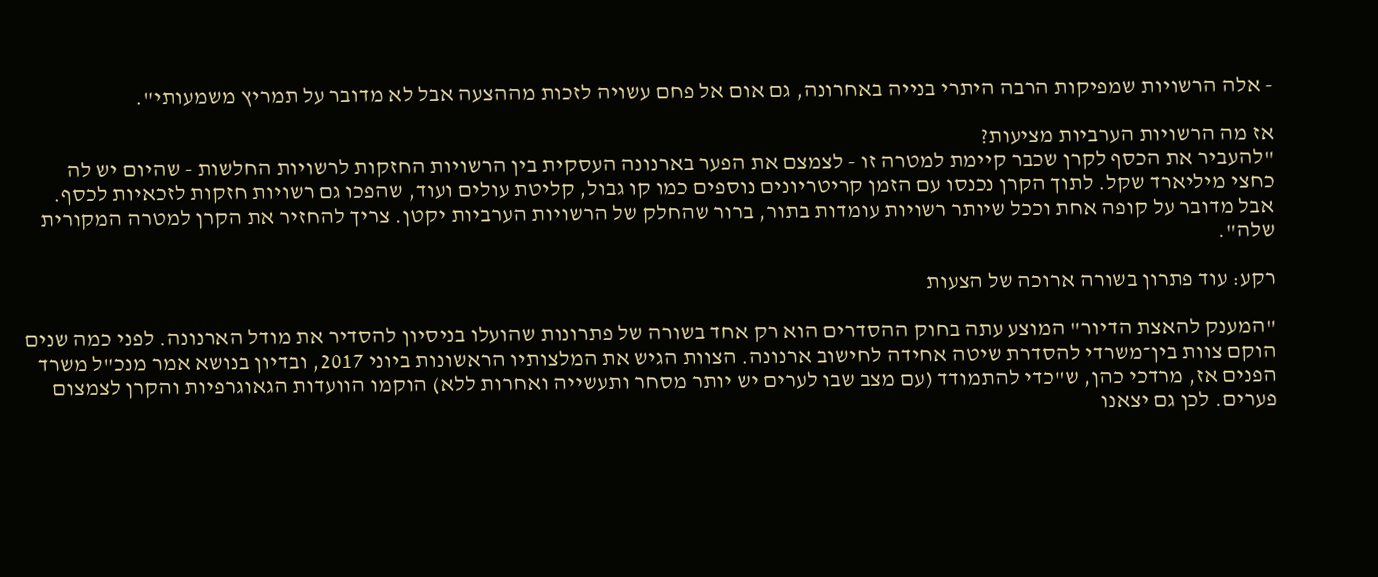- אלה הרשויות שמפיקות הרבה היתרי בנייה באחרונה, גם אום אל פחם עשויה לזכות מההצעה אבל לא מדובר על תמריץ משמעותי".

אז מה הרשויות הערביות מציעות?
"להעביר את הכסף לקרן שכבר קיימת למטרה זו - לצמצם את הפער בארנונה העסקית בין הרשויות החזקות לרשויות החלשות - שהיום יש לה כחצי מיליארד שקל. לתוך הקרן נכנסו עם הזמן קריטריונים נוספים כמו קו גבול, קליטת עולים ועוד, שהפכו גם רשויות חזקות לזכאיות לכסף. אבל מדובר על קופה אחת וככל שיותר רשויות עומדות בתור, ברור שהחלק של הרשויות הערביות יקטן. צריך להחזיר את הקרן למטרה המקורית שלה".

רקע: עוד פתרון בשורה ארוכה של הצעות

"המענק להאצת הדיור" המוצע עתה בחוק ההסדרים הוא רק אחד בשורה של פתרונות שהועלו בניסיון להסדיר את מודל הארנונה. לפני כמה שנים הוקם צוות בין־משרדי להסדרת שיטה אחידה לחישוב ארנונה. הצוות הגיש את המלצותיו הראשונות ביוני 2017, ובדיון בנושא אמר מנכ"ל משרד הפנים אז, מרדכי כהן, ש"כדי להתמודד (עם מצב שבו לערים יש יותר מסחר ותעשייה ואחרות ללא) הוקמו הוועדות הגאוגרפיות והקרן לצמצום פערים. לכן גם יצאנו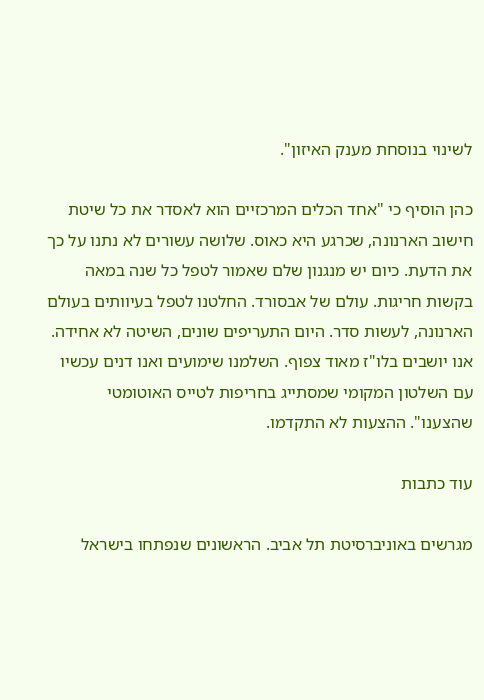לשינוי בנוסחת מענק האיזון".

כהן הוסיף כי "אחד הכלים המרכזיים הוא לאסדר את כל שיטת חישוב הארנונה, שכרגע היא כאוס. שלושה עשורים לא נתנו על כך את הדעת. כיום יש מנגנון שלם שאמור לטפל כל שנה במאה בקשות חריגות. עולם של אבסורד. החלטנו לטפל בעיוותים בעולם הארנונה, לעשות סדר. היום התעריפים שונים, השיטה לא אחידה. אנו יושבים בלו"ז מאוד צפוף. השלמנו שימועים ואנו דנים עכשיו עם השלטון המקומי שמסתייג בחריפות לטייס האוטומטי שהצענו". ההצעות לא התקדמו.

עוד כתבות

מגרשים באוניברסיטת תל אביב. הראשונים שנפתחו בישראל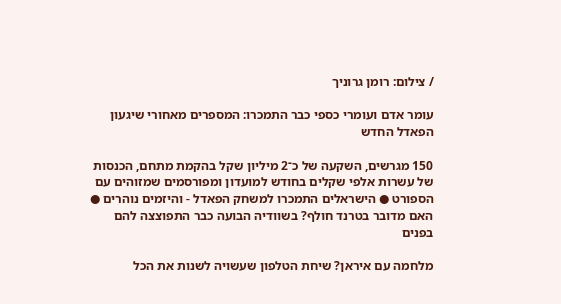/ צילום: רומן גרוניך

עומר אדם ועומרי כספי כבר התמכרו: המספרים מאחורי שיגעון הפאדל החדש

150 מגרשים, השקעה של כ־2 מיליון שקל בהקמת מתחם, הכנסות של עשרות אלפי שקלים בחודש למועדון ומפורסמים שמזוהים עם הספורט ● הישראלים התמכרו למשחק הפאדל - והיזמים נוהרים ● האם מדובר בטרנד חולף? בשוודיה הבועה כבר התפוצצה להם בפנים

מלחמה עם איראן? שיחת הטלפון שעשויה לשנות את הכל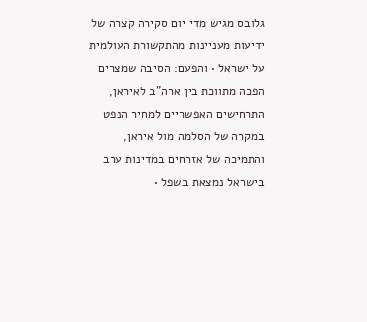גלובס מגיש מדי יום סקירה קצרה של ידיעות מעניינות מהתקשורת העולמית על ישראל • והפעם: הסיבה שמצרים הפכה מתווכת בין ארה"ב לאיראן, התרחישים האפשריים למחיר הנפט במקרה של הסלמה מול איראן, והתמיכה של אזרחים במדינות ערב בישראל נמצאת בשפל •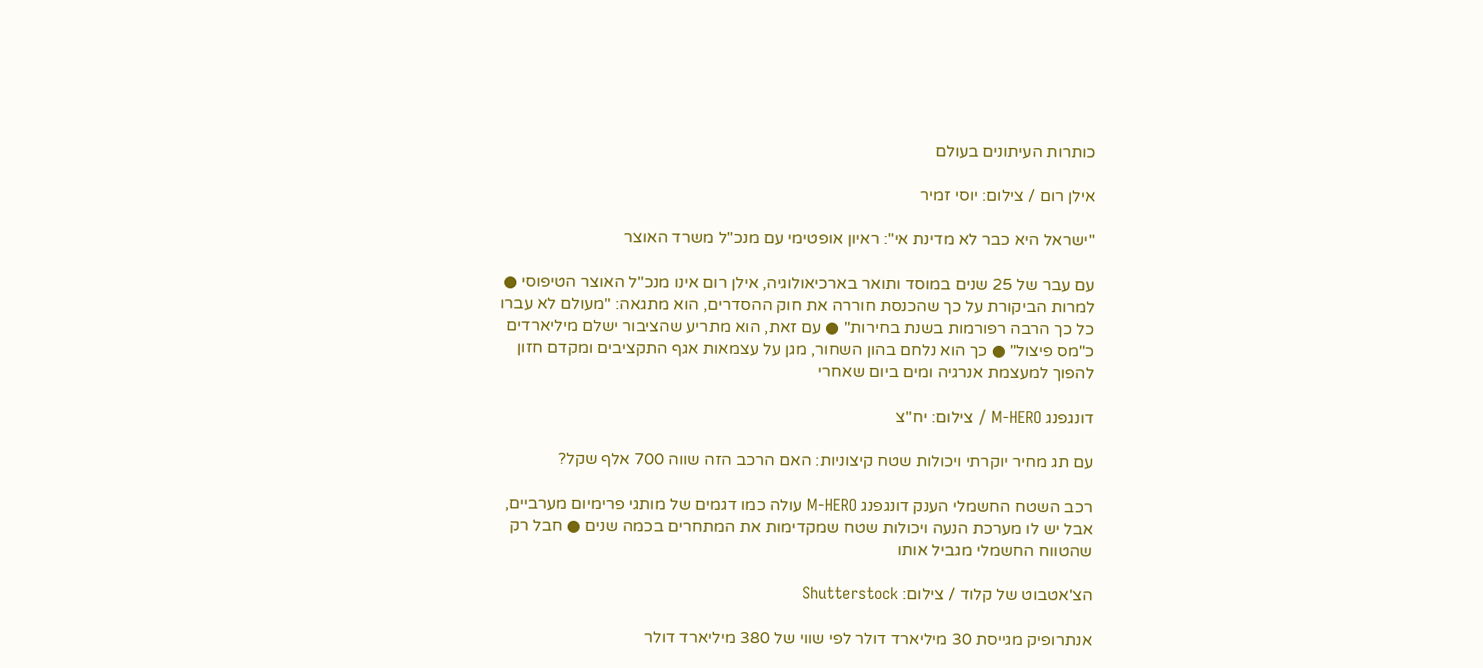כותרות העיתונים בעולם

אילן רום / צילום: יוסי זמיר

"ישראל היא כבר לא מדינת אי": ראיון אופטימי עם מנכ"ל משרד האוצר

עם עבר של 25 שנים במוסד ותואר בארכיאולוגיה, אילן רום אינו מנכ"ל האוצר הטיפוסי ● למרות הביקורת על כך שהכנסת חוררה את חוק ההסדרים, הוא מתגאה: "מעולם לא עברו כל כך הרבה רפורמות בשנת בחירות" ● עם זאת, הוא מתריע שהציבור ישלם מיליארדים כ"מס פיצול" ● כך הוא נלחם בהון השחור, מגן על עצמאות אגף התקציבים ומקדם חזון להפוך למעצמת אנרגיה ומים ביום שאחרי

דונגפנג M-HERO / צילום: יח''צ

עם תג מחיר יוקרתי ויכולות שטח קיצוניות: האם הרכב הזה שווה 700 אלף שקל?

רכב השטח החשמלי הענק דונגפנג M-HERO עולה כמו דגמים של מותגי פרימיום מערביים, אבל יש לו מערכת הנעה ויכולות שטח שמקדימות את המתחרים בכמה שנים ● חבל רק שהטווח החשמלי מגביל אותו

הצ'אטבוט של קלוד / צילום: Shutterstock

אנתרופיק מגייסת 30 מיליארד דולר לפי שווי של 380 מיליארד דולר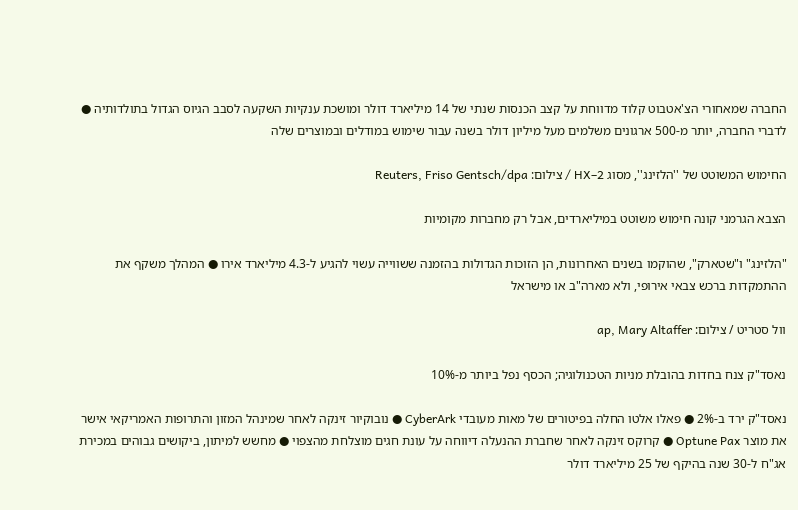החברה שמאחורי הצ'אטבוט קלוד מדווחת על קצב הכנסות שנתי של 14 מיליארד דולר ומושכת ענקיות השקעה לסבב הגיוס הגדול בתולדותיה ● לדברי החברה, יותר מ-500 ארגונים משלמים מעל מיליון דולר בשנה עבור שימוש במודלים ובמוצרים שלה

החימוש המשוטט של ''הלזינג'', מסוג HX–2 / צילום: Reuters, Friso Gentsch/dpa

הצבא הגרמני קונה חימוש משוטט במיליארדים, אבל רק מחברות מקומיות

"הלזינג" ו"שטארק", שהוקמו בשנים האחרונות, הן הזוכות הגדולות בהזמנה ששווייה עשוי להגיע ל-4.3 מיליארד אירו ● המהלך משקף את ההתמקדות ברכש צבאי אירופי, ולא מארה"ב או מישראל

וול סטריט / צילום: ap, Mary Altaffer

נאסד"ק צנח בחדות בהובלת מניות הטכנולוגיה; הכסף נפל ביותר מ-10%

נאסד"ק ירד ב-2% ● פאלו אלטו החלה בפיטורים של מאות מעובדי CyberArk ● נובוקיור זינקה לאחר שמינהל המזון והתרופות האמריקאי אישר את מוצר Optune Pax ● קרוקס זינקה לאחר שחברת ההנעלה דיווחה על עונת חגים מוצלחת מהצפוי ● מחשש למיתון, ביקושים גבוהים במכירת אג"ח ל-30 שנה בהיקף של 25 מיליארד דולר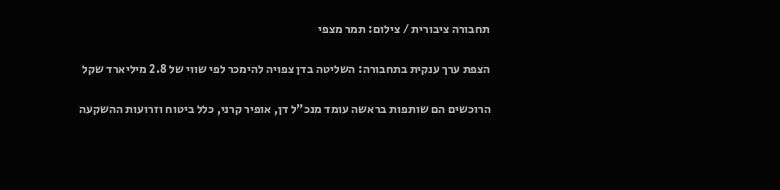תחבורה ציבורית / צילום: תמר מצפי

הצפת ערך ענקית בתחבורה: השליטה בדן צפויה להימכר לפי שווי של 2.8 מיליארד שקל

הרוכשים הם שותפות בראשה עומד מנכ"ל דן, אופיר קרני, כלל ביטוח וזרועות ההשקעה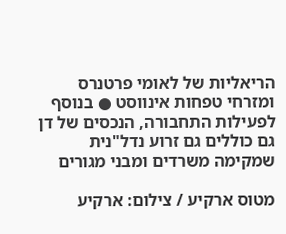הריאליות של לאומי פרטנרס ומזרחי טפחות אינווסט ● בנוסף לפעילות התחבורה, הנכסים של דן גם כוללים גם זרוע נדל"נית שמקימה משרדים ומבני מגורים

מטוס ארקיע / צילום: ארקיע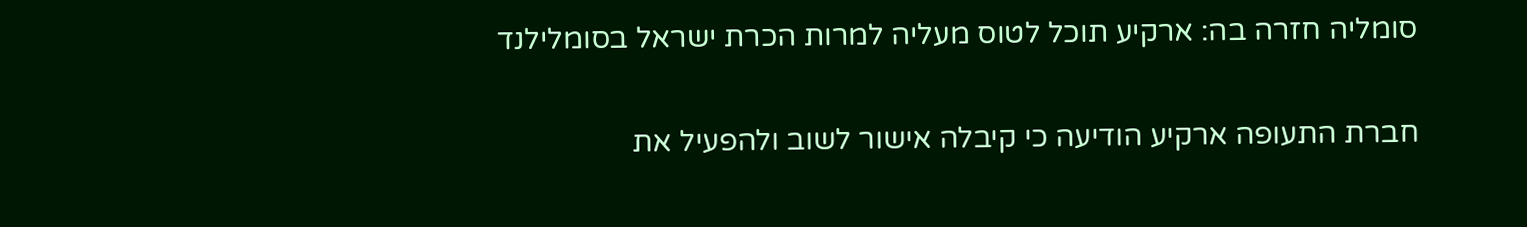סומליה חזרה בה: ארקיע תוכל לטוס מעליה למרות הכרת ישראל בסומלילנד

חברת התעופה ארקיע הודיעה כי קיבלה אישור לשוב ולהפעיל את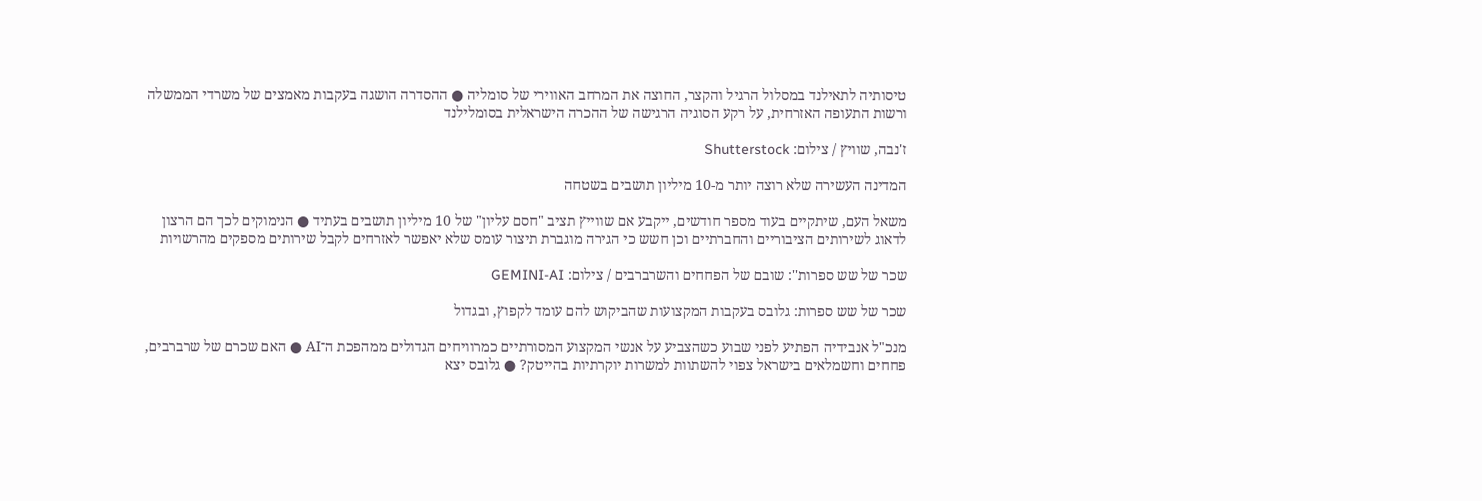טיסותיה לתאילנד במסלול הרגיל והקצר, החוצה את המרחב האווירי של סומליה ● ההסדרה הושגה בעקבות מאמצים של משרדי הממשלה ורשות התעופה האזרחית, על רקע הסוגיה הרגישה של ההכרה הישראלית בסומלילנד

ז'נבה, שוויץ / צילום: Shutterstock

המדינה העשירה שלא רוצה יותר מ-10 מיליון תושבים בשטחה

משאל העם, שיתקיים בעוד מספר חודשים, ייקבע אם שווייץ תציב "חסם עליון" של 10 מיליון תושבים בעתיד ● הנימוקים לכך הם הרצון לדאוג לשירותים הציבוריים והחברתיים וכן חשש כי הגירה מוגברת תיצור עומס שלא יאפשר לאזרחים לקבל שירותים מספקים מהרשויות

שכר של שש ספרות'': שובם של הפחחים והשרברבים / צילום: GEMINI-AI

שכר של שש ספרות: גלובס בעקבות המקצועות שהביקוש להם עומד לקפוץ, ובגדול

מנכ"ל אנבידיה הפתיע לפני שבוע כשהצביע על אנשי המקצוע המסורתיים כמרוויחים הגדולים ממהפכת ה־AI ● האם שכרם של שרברבים, פחחים וחשמלאים בישראל צפוי להשתוות למשרות יוקרתיות בהייטק? ● גלובס יצא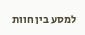למסע בין חוות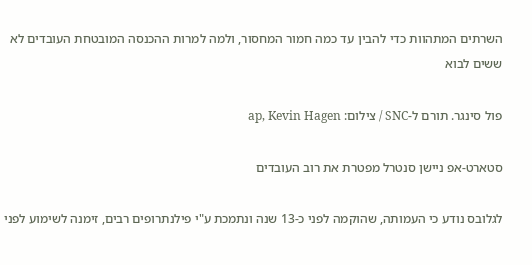השרתים המתהוות כדי להבין עד כמה חמור המחסור, ולמה למרות ההכנסה המובטחת העובדים לא ששים לבוא

פול סינגר. תורם ל-SNC / צילום: ap, Kevin Hagen

סטארט-אפ ניישן סנטרל מפטרת את רוב העובדים

לגלובס נודע כי העמותה, שהוקמה לפני כ-13 שנה ונתמכת ע"י פילנתרופים רבים, זימנה לשימוע לפני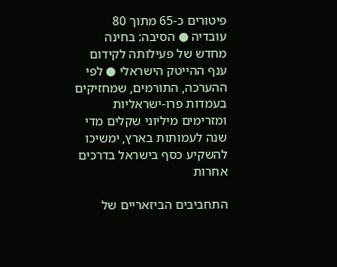פיטורים כ-65 מתוך 80 עובדיה ● הסיבה: בחינה מחדש של פעילותה לקידום ענף ההייטק הישראלי ● לפי ההערכה, התורמים, שמחזיקים בעמדות פרו-ישראליות ומזרימים מיליוני שקלים מדי שנה לעמותות בארץ, ימשיכו להשקיע כסף בישראל בדרכים אחרות

התחביבים הביזאריים של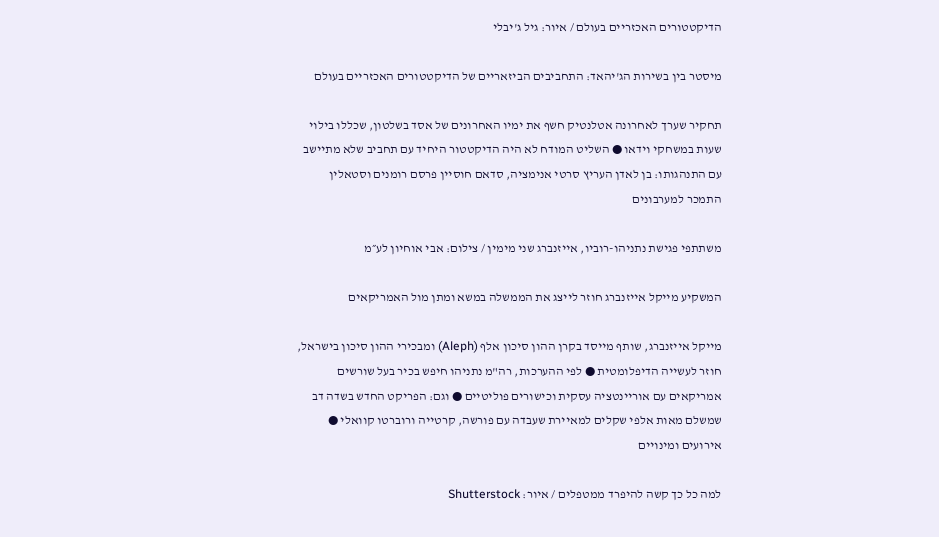הדיקטטורים האכזריים בעולם / איור: גיל ג'יבלי

מיסטר בין בשירות הג'יהאד: התחביבים הביזאריים של הדיקטטורים האכזריים בעולם

תחקיר שערך לאחרונה אטלנטיק חשף את ימיו האחרונים של אסד בשלטון, שכללו בילוי שעות במשחקי וידאו ● השליט המודח לא היה הדיקטטור היחיד עם תחביב שלא מתיישב עם התנהגותו: בן לאדן העריץ סרטי אנימציה, סדאם חוסיין פרסם רומנים וסטאלין התמכר למערבונים

משתתפי פגישת נתניהו-רוביו, אייזנברג שני מימין / צילום: אבי אוחיון לע״מ

המשקיע מייקל אייזנברג חוזר לייצג את הממשלה במשא ומתן מול האמריקאים

מייקל אייזנברג, שותף מייסד בקרן ההון סיכון אלף (Aleph) ומבכירי ההון סיכון בישראל, חוזר לעשייה הדיפלומטית ● לפי ההערכות, רה"מ נתניהו חיפש בכיר בעל שורשים אמריקאים עם אוריינטציה עסקית וכישורים פוליטיים ● וגם: הפריקט החדש בשדה דב שמשלם מאות אלפי שקלים למאיירת שעבדה עם פורשה, קרטייה ורוברטו קוואלי ● אירועים ומינויים

למה כל כך קשה להיפרד ממטפלים / איור: Shutterstock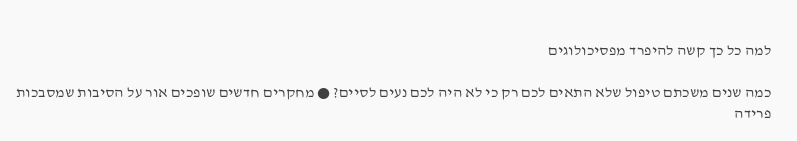למה כל כך קשה להיפרד מפסיכולוגים

כמה שנים משכתם טיפול שלא התאים לכם רק כי לא היה לכם נעים לסיים? ● מחקרים חדשים שופכים אור על הסיבות שמסבכות פרידה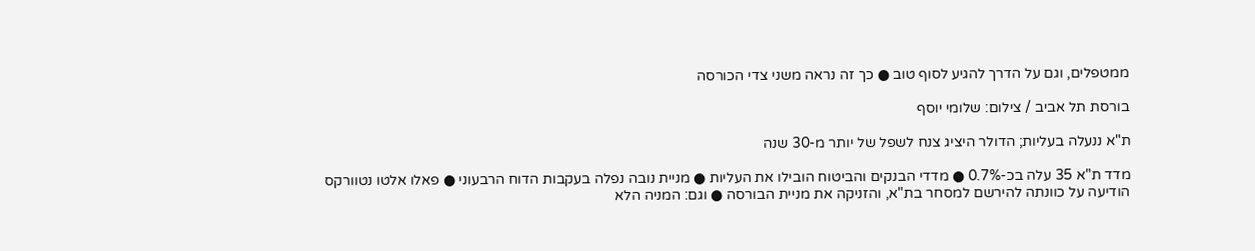ממטפלים, וגם על הדרך להגיע לסוף טוב ● כך זה נראה משני צדי הכורסה

בורסת תל אביב / צילום: שלומי יוסף

ת"א ננעלה בעליות; הדולר היציג צנח לשפל של יותר מ-30 שנה

מדד ת"א 35 עלה בכ-0.7% ● מדדי הבנקים והביטוח הובילו את העליות ● מניית נובה נפלה בעקבות הדוח הרבעוני ● פאלו אלטו נטוורקס הודיעה על כוונתה להירשם למסחר בת"א, והזניקה את מניית הבורסה ● וגם: המניה הלא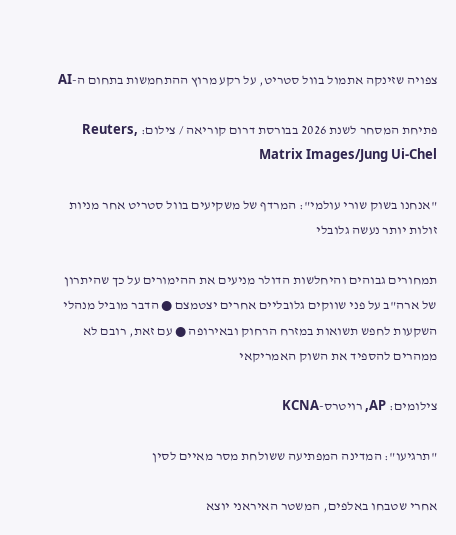צפויה שזינקה אתמול בוול סטריט, על רקע מרוץ ההתחמשות בתחום ה-AI

פתיחת המסחר לשנת 2026 בבורסת דרום קוריאה / צילום: Reuters, Matrix Images/Jung Ui-Chel

"אנחנו בשוק שורי עולמי": המרדף של משקיעים בוול סטריט אחר מניות זולות יותר נעשה גלובלי

תמחורים גבוהים והיחלשות הדולר מניעים את ההימורים על כך שהיתרון של ארה"ב על פני שווקים גלובליים אחרים יצטמצם ● הדבר מוביל מנהלי השקעות לחפש תשואות במזרח הרחוק ובאירופה ● עם זאת, רובם לא ממהרים להספיד את השוק האמריקאי

צילומים: AP, רויטרס-KCNA

"תרגיעו": המדינה המפתיעה ששולחת מסר מאיים לסין

אחרי שטבחו באלפים, המשטר האיראני יוצא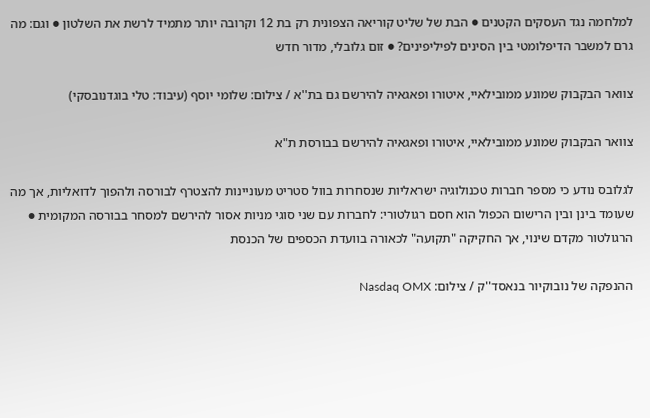למלחמה נגד העסקים הקטנים ● הבת של שליט קוריאה הצפונית רק בת 12 וקרובה יותר מתמיד לרשת את השלטון ● וגם: מה גרם למשבר הדיפלומטי בין הסינים לפיליפינים? ● זום גלובלי, מדור חדש

צוואר הבקבוק שמונע ממובילאיי, איטורו ופאגאיה להירשם גם בת''א / צילום: שלומי יוסף (עיבוד: טלי בוגדנובסקי)

צוואר הבקבוק שמונע ממובילאיי, איטורו ופאגאיה להירשם בבורסת ת"א

לגלובס נודע כי מספר חברות טכנולוגיה ישראליות שנסחרות בוול סטריט מעוניינות להצטרף לבורסה ולהפוך לדואליות, אך מה שעומד בינן ובין הרישום הכפול הוא חסם רגולטורי: לחברות עם שני סוגי מניות אסור להירשם למסחר בבורסה המקומית ● הרגולטור מקדם שינוי, אך החקיקה "תקועה" לכאורה בוועדת הכספים של הכנסת

ההנפקה של נובוקיור בנאסד''ק / צילום: Nasdaq OMX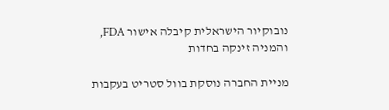נובוקיור הישראלית קיבלה אישור FDA, והמניה זינקה בחדות

מניית החברה נוסקת בוול סטריט בעקבות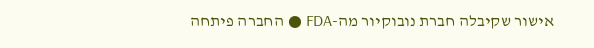אישור שקיבלה חברת נובוקיור מה-FDA ● החברה פיתחה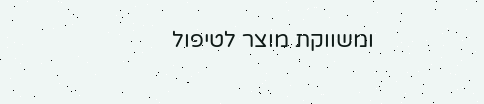ומשווקת מוצר לטיפול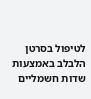לטיפול בסרטן הלבלב באמצעות שדות חשמליים